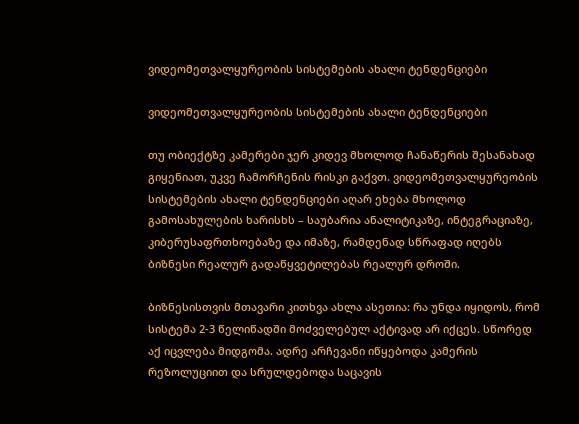ვიდეომეთვალყურეობის სისტემების ახალი ტენდენციები

ვიდეომეთვალყურეობის სისტემების ახალი ტენდენციები

თუ ობიექტზე კამერები ჯერ კიდევ მხოლოდ ჩანაწერის შესანახად გიყენიათ, უკვე ჩამორჩენის რისკი გაქვთ. ვიდეომეთვალყურეობის სისტემების ახალი ტენდენციები აღარ ეხება მხოლოდ გამოსახულების ხარისხს – საუბარია ანალიტიკაზე, ინტეგრაციაზე, კიბერუსაფრთხოებაზე და იმაზე, რამდენად სწრაფად იღებს ბიზნესი რეალურ გადაწყვეტილებას რეალურ დროში.

ბიზნესისთვის მთავარი კითხვა ახლა ასეთია: რა უნდა იყიდოს, რომ სისტემა 2-3 წელიწადში მოძველებულ აქტივად არ იქცეს. სწორედ აქ იცვლება მიდგომა. ადრე არჩევანი იწყებოდა კამერის რეზოლუციით და სრულდებოდა საცავის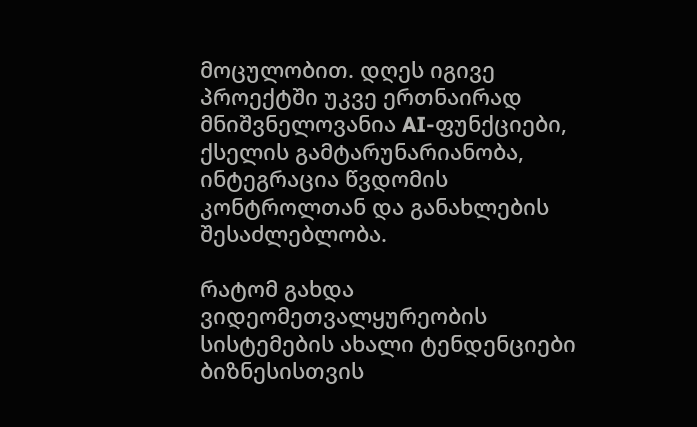მოცულობით. დღეს იგივე პროექტში უკვე ერთნაირად მნიშვნელოვანია AI-ფუნქციები, ქსელის გამტარუნარიანობა, ინტეგრაცია წვდომის კონტროლთან და განახლების შესაძლებლობა.

რატომ გახდა ვიდეომეთვალყურეობის სისტემების ახალი ტენდენციები ბიზნესისთვის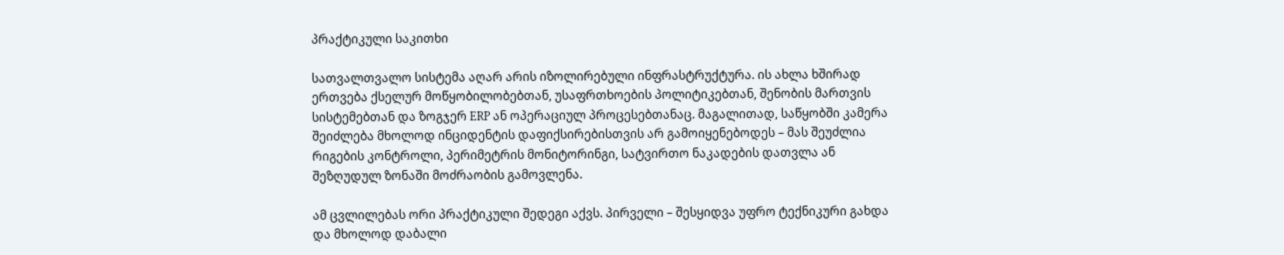პრაქტიკული საკითხი

სათვალთვალო სისტემა აღარ არის იზოლირებული ინფრასტრუქტურა. ის ახლა ხშირად ერთვება ქსელურ მოწყობილობებთან, უსაფრთხოების პოლიტიკებთან, შენობის მართვის სისტემებთან და ზოგჯერ ERP ან ოპერაციულ პროცესებთანაც. მაგალითად, საწყობში კამერა შეიძლება მხოლოდ ინციდენტის დაფიქსირებისთვის არ გამოიყენებოდეს – მას შეუძლია რიგების კონტროლი, პერიმეტრის მონიტორინგი, სატვირთო ნაკადების დათვლა ან შეზღუდულ ზონაში მოძრაობის გამოვლენა.

ამ ცვლილებას ორი პრაქტიკული შედეგი აქვს. პირველი – შესყიდვა უფრო ტექნიკური გახდა და მხოლოდ დაბალი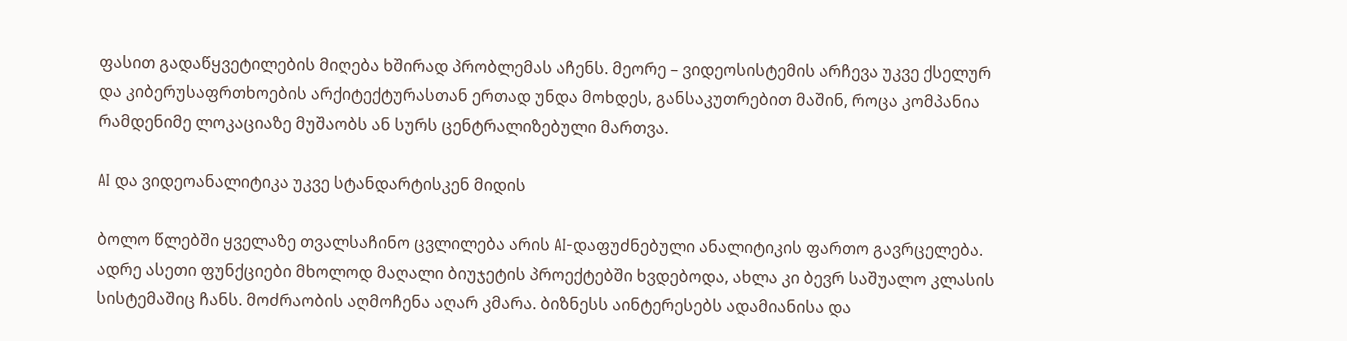ფასით გადაწყვეტილების მიღება ხშირად პრობლემას აჩენს. მეორე – ვიდეოსისტემის არჩევა უკვე ქსელურ და კიბერუსაფრთხოების არქიტექტურასთან ერთად უნდა მოხდეს, განსაკუთრებით მაშინ, როცა კომპანია რამდენიმე ლოკაციაზე მუშაობს ან სურს ცენტრალიზებული მართვა.

AI და ვიდეოანალიტიკა უკვე სტანდარტისკენ მიდის

ბოლო წლებში ყველაზე თვალსაჩინო ცვლილება არის AI-დაფუძნებული ანალიტიკის ფართო გავრცელება. ადრე ასეთი ფუნქციები მხოლოდ მაღალი ბიუჯეტის პროექტებში ხვდებოდა, ახლა კი ბევრ საშუალო კლასის სისტემაშიც ჩანს. მოძრაობის აღმოჩენა აღარ კმარა. ბიზნესს აინტერესებს ადამიანისა და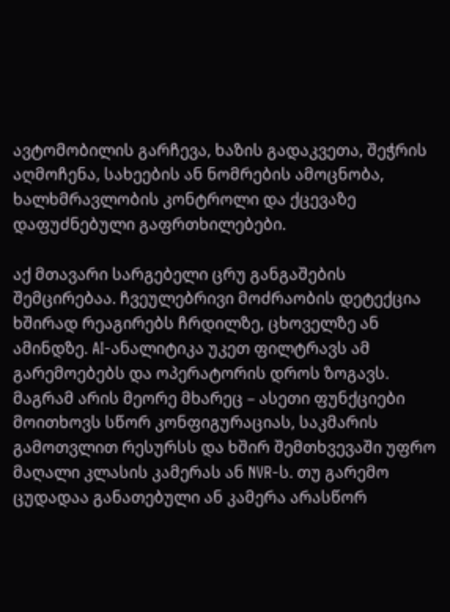ავტომობილის გარჩევა, ხაზის გადაკვეთა, შეჭრის აღმოჩენა, სახეების ან ნომრების ამოცნობა, ხალხმრავლობის კონტროლი და ქცევაზე დაფუძნებული გაფრთხილებები.

აქ მთავარი სარგებელი ცრუ განგაშების შემცირებაა. ჩვეულებრივი მოძრაობის დეტექცია ხშირად რეაგირებს ჩრდილზე, ცხოველზე ან ამინდზე. AI-ანალიტიკა უკეთ ფილტრავს ამ გარემოებებს და ოპერატორის დროს ზოგავს. მაგრამ არის მეორე მხარეც – ასეთი ფუნქციები მოითხოვს სწორ კონფიგურაციას, საკმარის გამოთვლით რესურსს და ხშირ შემთხვევაში უფრო მაღალი კლასის კამერას ან NVR-ს. თუ გარემო ცუდადაა განათებული ან კამერა არასწორ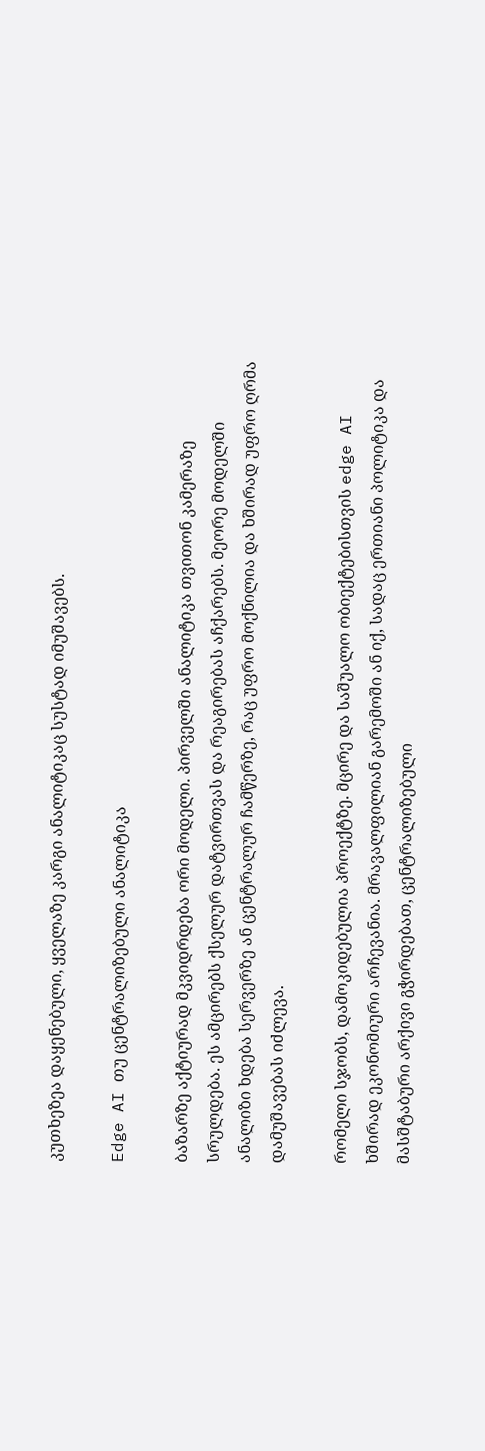კუთხეზეა დაყენებული, ყველაზე კარგი ანალიტიკაც სუსტად იმუშავებს.

Edge AI თუ ცენტრალიზებული ანალიტიკა

ბაზარზე აქტიურად მკვიდრდება ორი მოდელი. პირველში ანალიტიკა თვითონ კამერაზე სრულდება. ეს ამცირებს ქსელურ დატვირთვას და რეაგირებას აჩქარებს. მეორე მოდელში ანალიზი ხდება სერვერზე ან ცენტრალურ ჩამწერზე, რაც უფრო მოქნილია და ხშირად უფრო ღრმა დამუშავებას იძლევა.

რომელი სჯობს, დამოკიდებულია პროექტზე. მცირე და საშუალო ობიექტებისთვის edge AI ხშირად ეკონომიური არჩევანია. მრავალფილიან გარემოში ან იქ, სადაც ერთიანი პოლიტიკა და მასშტაბური არქივი გჭირდებათ, ცენტრალიზებული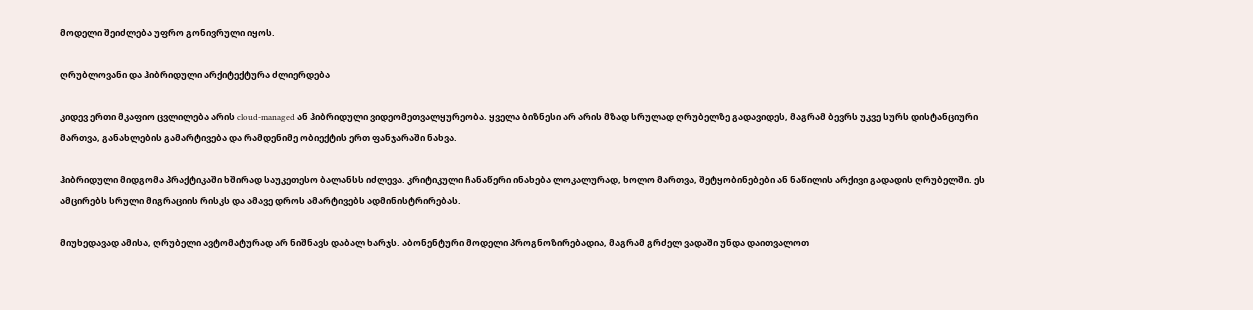მოდელი შეიძლება უფრო გონივრული იყოს.

ღრუბლოვანი და ჰიბრიდული არქიტექტურა ძლიერდება

კიდევ ერთი მკაფიო ცვლილება არის cloud-managed ან ჰიბრიდული ვიდეომეთვალყურეობა. ყველა ბიზნესი არ არის მზად სრულად ღრუბელზე გადავიდეს, მაგრამ ბევრს უკვე სურს დისტანციური მართვა, განახლების გამარტივება და რამდენიმე ობიექტის ერთ ფანჯარაში ნახვა.

ჰიბრიდული მიდგომა პრაქტიკაში ხშირად საუკეთესო ბალანსს იძლევა. კრიტიკული ჩანაწერი ინახება ლოკალურად, ხოლო მართვა, შეტყობინებები ან ნაწილის არქივი გადადის ღრუბელში. ეს ამცირებს სრული მიგრაციის რისკს და ამავე დროს ამარტივებს ადმინისტრირებას.

მიუხედავად ამისა, ღრუბელი ავტომატურად არ ნიშნავს დაბალ ხარჯს. აბონენტური მოდელი პროგნოზირებადია, მაგრამ გრძელ ვადაში უნდა დაითვალოთ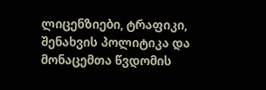ლიცენზიები, ტრაფიკი, შენახვის პოლიტიკა და მონაცემთა წვდომის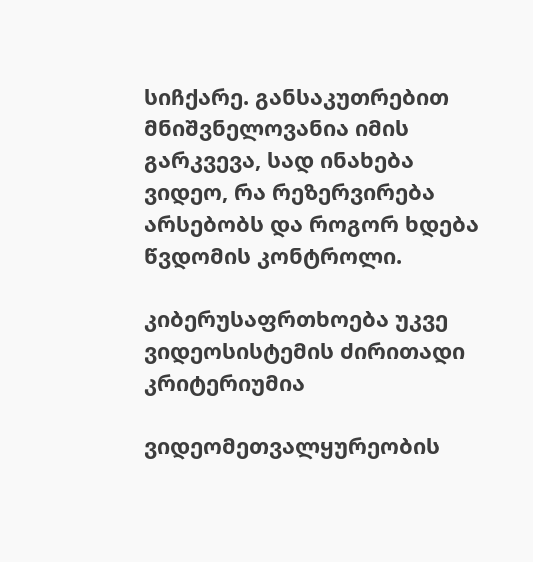სიჩქარე. განსაკუთრებით მნიშვნელოვანია იმის გარკვევა, სად ინახება ვიდეო, რა რეზერვირება არსებობს და როგორ ხდება წვდომის კონტროლი.

კიბერუსაფრთხოება უკვე ვიდეოსისტემის ძირითადი კრიტერიუმია

ვიდეომეთვალყურეობის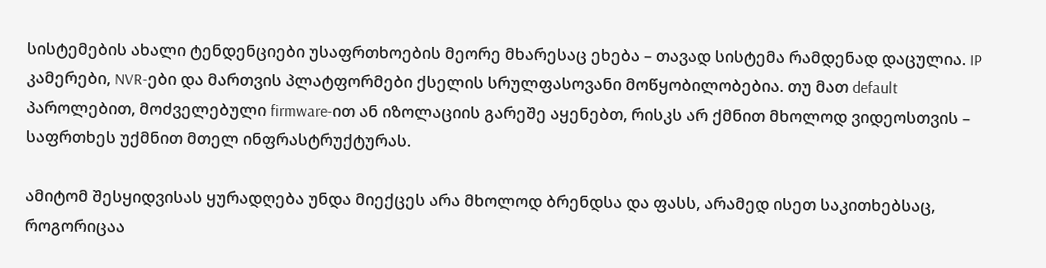სისტემების ახალი ტენდენციები უსაფრთხოების მეორე მხარესაც ეხება – თავად სისტემა რამდენად დაცულია. IP კამერები, NVR-ები და მართვის პლატფორმები ქსელის სრულფასოვანი მოწყობილობებია. თუ მათ default პაროლებით, მოძველებული firmware-ით ან იზოლაციის გარეშე აყენებთ, რისკს არ ქმნით მხოლოდ ვიდეოსთვის – საფრთხეს უქმნით მთელ ინფრასტრუქტურას.

ამიტომ შესყიდვისას ყურადღება უნდა მიექცეს არა მხოლოდ ბრენდსა და ფასს, არამედ ისეთ საკითხებსაც, როგორიცაა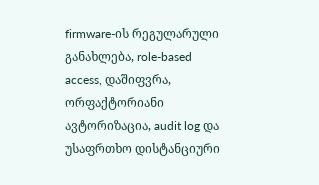firmware-ის რეგულარული განახლება, role-based access, დაშიფვრა, ორფაქტორიანი ავტორიზაცია, audit log და უსაფრთხო დისტანციური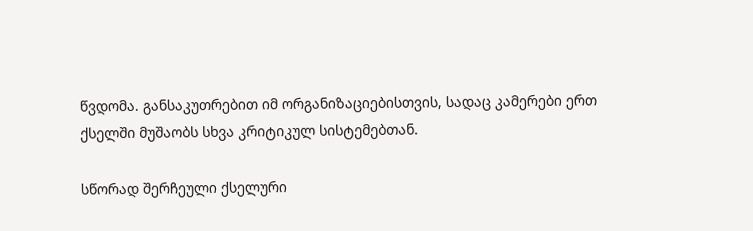წვდომა. განსაკუთრებით იმ ორგანიზაციებისთვის, სადაც კამერები ერთ ქსელში მუშაობს სხვა კრიტიკულ სისტემებთან.

სწორად შერჩეული ქსელური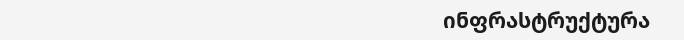ინფრასტრუქტურა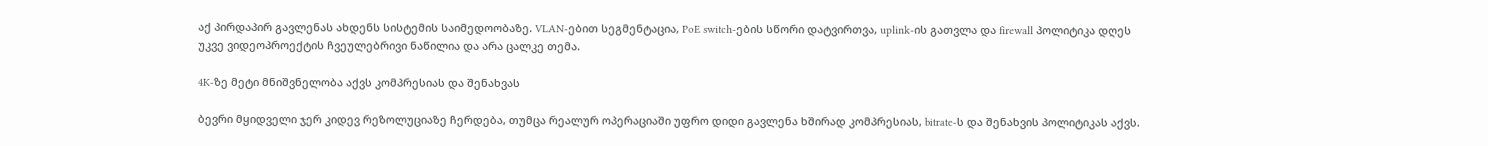აქ პირდაპირ გავლენას ახდენს სისტემის საიმედოობაზე. VLAN-ებით სეგმენტაცია, PoE switch-ების სწორი დატვირთვა, uplink-ის გათვლა და firewall პოლიტიკა დღეს უკვე ვიდეოპროექტის ჩვეულებრივი ნაწილია და არა ცალკე თემა.

4K-ზე მეტი მნიშვნელობა აქვს კომპრესიას და შენახვას

ბევრი მყიდველი ჯერ კიდევ რეზოლუციაზე ჩერდება, თუმცა რეალურ ოპერაციაში უფრო დიდი გავლენა ხშირად კომპრესიას, bitrate-ს და შენახვის პოლიტიკას აქვს.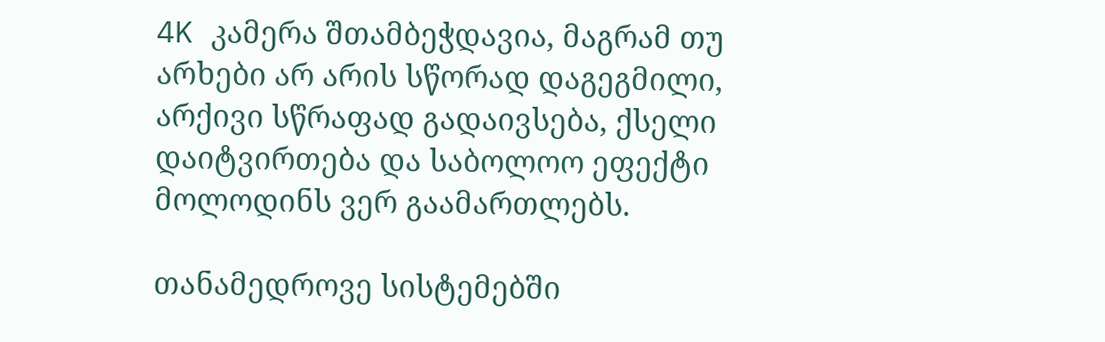4K კამერა შთამბეჭდავია, მაგრამ თუ არხები არ არის სწორად დაგეგმილი, არქივი სწრაფად გადაივსება, ქსელი დაიტვირთება და საბოლოო ეფექტი მოლოდინს ვერ გაამართლებს.

თანამედროვე სისტემებში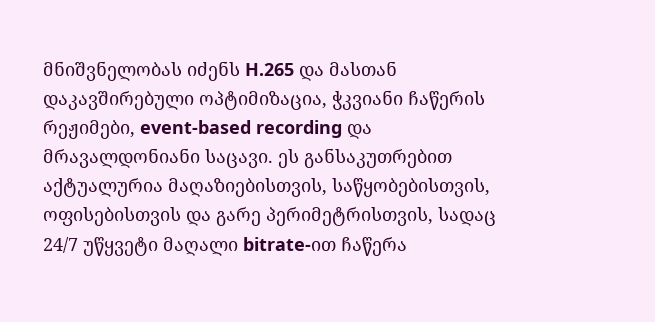მნიშვნელობას იძენს H.265 და მასთან დაკავშირებული ოპტიმიზაცია, ჭკვიანი ჩაწერის რეჟიმები, event-based recording და მრავალდონიანი საცავი. ეს განსაკუთრებით აქტუალურია მაღაზიებისთვის, საწყობებისთვის, ოფისებისთვის და გარე პერიმეტრისთვის, სადაც 24/7 უწყვეტი მაღალი bitrate-ით ჩაწერა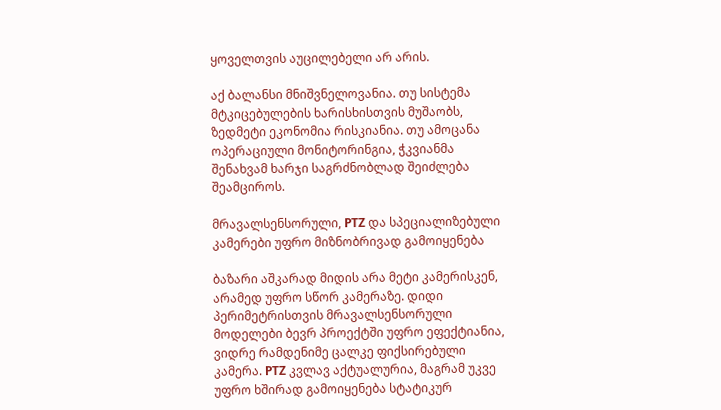ყოველთვის აუცილებელი არ არის.

აქ ბალანსი მნიშვნელოვანია. თუ სისტემა მტკიცებულების ხარისხისთვის მუშაობს, ზედმეტი ეკონომია რისკიანია. თუ ამოცანა ოპერაციული მონიტორინგია, ჭკვიანმა შენახვამ ხარჯი საგრძნობლად შეიძლება შეამციროს.

მრავალსენსორული, PTZ და სპეციალიზებული კამერები უფრო მიზნობრივად გამოიყენება

ბაზარი აშკარად მიდის არა მეტი კამერისკენ, არამედ უფრო სწორ კამერაზე. დიდი პერიმეტრისთვის მრავალსენსორული მოდელები ბევრ პროექტში უფრო ეფექტიანია, ვიდრე რამდენიმე ცალკე ფიქსირებული კამერა. PTZ კვლავ აქტუალურია, მაგრამ უკვე უფრო ხშირად გამოიყენება სტატიკურ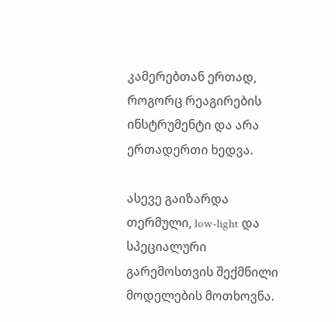კამერებთან ერთად, როგორც რეაგირების ინსტრუმენტი და არა ერთადერთი ხედვა.

ასევე გაიზარდა თერმული, low-light და სპეციალური გარემოსთვის შექმნილი მოდელების მოთხოვნა.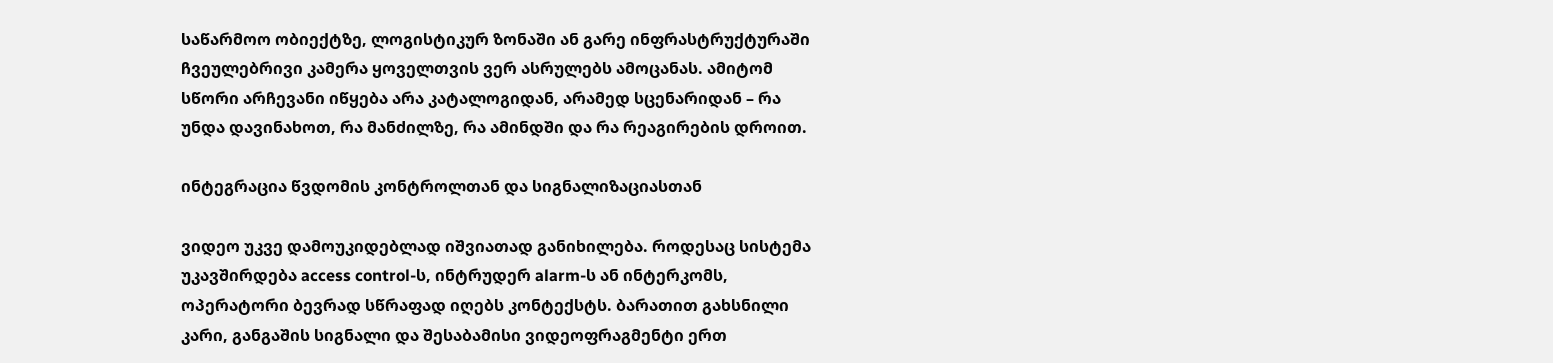საწარმოო ობიექტზე, ლოგისტიკურ ზონაში ან გარე ინფრასტრუქტურაში ჩვეულებრივი კამერა ყოველთვის ვერ ასრულებს ამოცანას. ამიტომ სწორი არჩევანი იწყება არა კატალოგიდან, არამედ სცენარიდან – რა უნდა დავინახოთ, რა მანძილზე, რა ამინდში და რა რეაგირების დროით.

ინტეგრაცია წვდომის კონტროლთან და სიგნალიზაციასთან

ვიდეო უკვე დამოუკიდებლად იშვიათად განიხილება. როდესაც სისტემა უკავშირდება access control-ს, ინტრუდერ alarm-ს ან ინტერკომს, ოპერატორი ბევრად სწრაფად იღებს კონტექსტს. ბარათით გახსნილი კარი, განგაშის სიგნალი და შესაბამისი ვიდეოფრაგმენტი ერთ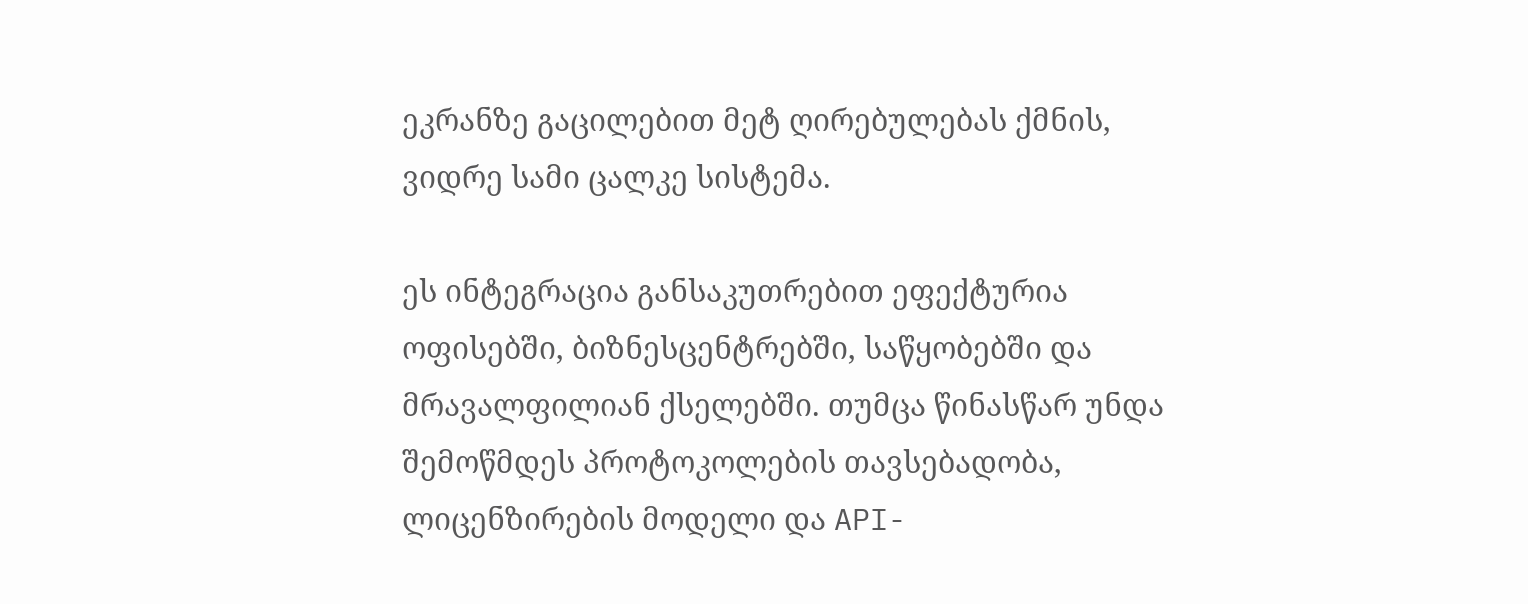ეკრანზე გაცილებით მეტ ღირებულებას ქმნის, ვიდრე სამი ცალკე სისტემა.

ეს ინტეგრაცია განსაკუთრებით ეფექტურია ოფისებში, ბიზნესცენტრებში, საწყობებში და მრავალფილიან ქსელებში. თუმცა წინასწარ უნდა შემოწმდეს პროტოკოლების თავსებადობა, ლიცენზირების მოდელი და API-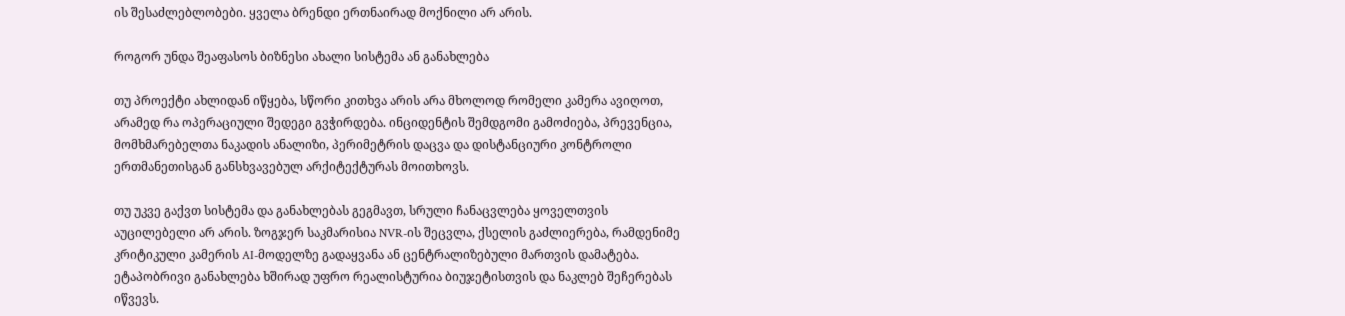ის შესაძლებლობები. ყველა ბრენდი ერთნაირად მოქნილი არ არის.

როგორ უნდა შეაფასოს ბიზნესი ახალი სისტემა ან განახლება

თუ პროექტი ახლიდან იწყება, სწორი კითხვა არის არა მხოლოდ რომელი კამერა ავიღოთ, არამედ რა ოპერაციული შედეგი გვჭირდება. ინციდენტის შემდგომი გამოძიება, პრევენცია, მომხმარებელთა ნაკადის ანალიზი, პერიმეტრის დაცვა და დისტანციური კონტროლი ერთმანეთისგან განსხვავებულ არქიტექტურას მოითხოვს.

თუ უკვე გაქვთ სისტემა და განახლებას გეგმავთ, სრული ჩანაცვლება ყოველთვის აუცილებელი არ არის. ზოგჯერ საკმარისია NVR-ის შეცვლა, ქსელის გაძლიერება, რამდენიმე კრიტიკული კამერის AI-მოდელზე გადაყვანა ან ცენტრალიზებული მართვის დამატება. ეტაპობრივი განახლება ხშირად უფრო რეალისტურია ბიუჯეტისთვის და ნაკლებ შეჩერებას იწვევს.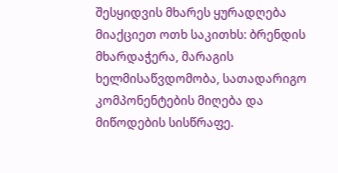შესყიდვის მხარეს ყურადღება მიაქციეთ ოთხ საკითხს: ბრენდის მხარდაჭერა, მარაგის ხელმისაწვდომობა, სათადარიგო კომპონენტების მიღება და მიწოდების სისწრაფე.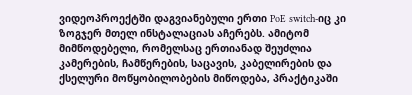ვიდეოპროექტში დაგვიანებული ერთი PoE switch-იც კი ზოგჯერ მთელ ინსტალაციას აჩერებს. ამიტომ მიმწოდებელი, რომელსაც ერთიანად შეუძლია კამერების, ჩამწერების, საცავის, კაბელირების და ქსელური მოწყობილობების მიწოდება, პრაქტიკაში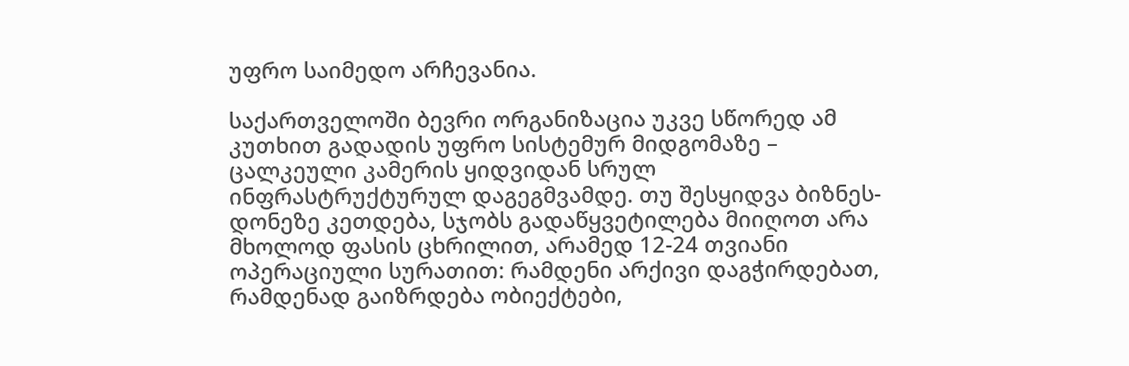უფრო საიმედო არჩევანია.

საქართველოში ბევრი ორგანიზაცია უკვე სწორედ ამ კუთხით გადადის უფრო სისტემურ მიდგომაზე – ცალკეული კამერის ყიდვიდან სრულ ინფრასტრუქტურულ დაგეგმვამდე. თუ შესყიდვა ბიზნეს-დონეზე კეთდება, სჯობს გადაწყვეტილება მიიღოთ არა მხოლოდ ფასის ცხრილით, არამედ 12-24 თვიანი ოპერაციული სურათით: რამდენი არქივი დაგჭირდებათ, რამდენად გაიზრდება ობიექტები,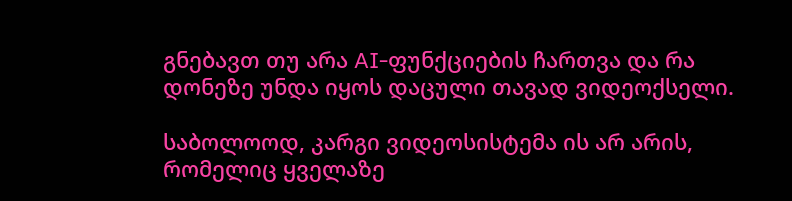გნებავთ თუ არა AI-ფუნქციების ჩართვა და რა დონეზე უნდა იყოს დაცული თავად ვიდეოქსელი.

საბოლოოდ, კარგი ვიდეოსისტემა ის არ არის, რომელიც ყველაზე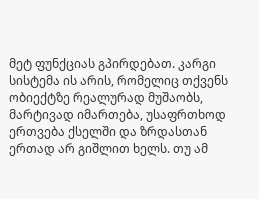მეტ ფუნქციას გპირდებათ. კარგი სისტემა ის არის, რომელიც თქვენს ობიექტზე რეალურად მუშაობს, მარტივად იმართება, უსაფრთხოდ ერთვება ქსელში და ზრდასთან ერთად არ გიშლით ხელს. თუ ამ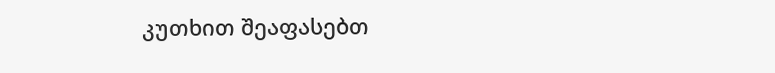კუთხით შეაფასებთ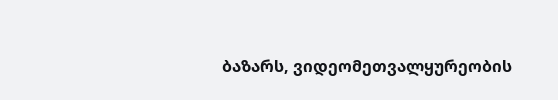ბაზარს, ვიდეომეთვალყურეობის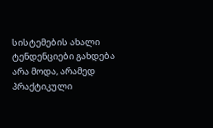სისტემების ახალი ტენდენციები გახდება არა მოდა, არამედ პრაქტიკული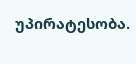უპირატესობა.